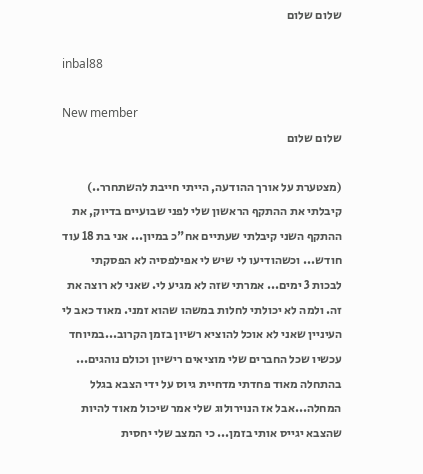שלום שלום

inbal88

New member
שלום שלום

(מצטערת על אורך ההודעה, הייתי חייבת להשתחרר..) קיבלתי את ההתקף הראשון שלי לפני שבועיים בדיוק, את ההתקף השני קיבלתי שעתיים אח"כ במיון... אני בת 18 עוד חודש... וכשהודיעו לי שיש לי אפילפסיה לא הפסקתי לבכות 3 ימים... אמרתי שזה לא מגיע לי. שאני לא רוצה את זה. ולמה לא יכולתי לחלות במשהו שהוא זמני. מאוד כאב לי העיניין שאני לא אוכל להוציא רשיון בזמן הקרוב...במיוחד עכשיו שכל החברים שלי מוציאים רישיון וכולם נוהגים... בהתחלה מאוד פחדתי מדחיית גיוס על ידי הצבא בגלל המחלה...אבל אז הנוירולוג שלי אמר שיכול מאוד להיות שהצבא יגייס אותי בזמן... כי המצב שלי יחסית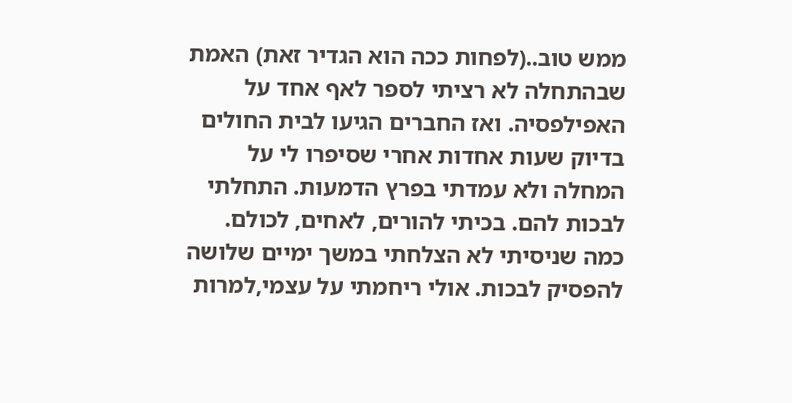ממש טוב..(לפחות ככה הוא הגדיר זאת) האמת שבהתחלה לא רציתי לספר לאף אחד על האפילפסיה. ואז החברים הגיעו לבית החולים בדיוק שעות אחדות אחרי שסיפרו לי על המחלה ולא עמדתי בפרץ הדמעות. התחלתי לבכות להם. בכיתי להורים, לאחים, לכולם. כמה שניסיתי לא הצלחתי במשך ימיים שלושה להפסיק לבכות. אולי ריחמתי על עצמי,למרות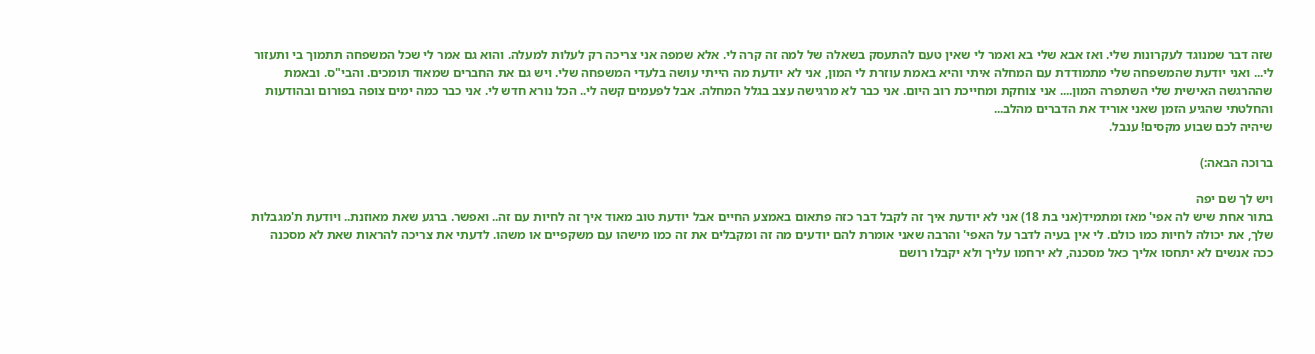שזה דבר שמנוגד לעקרונות שלי. ואז אבא שלי בא ואמר לי שאין טעם להתעסק בשאלה של למה זה קרה לי. אלא שמפה אני צריכה רק לעלות למעלה. והוא גם אמר לי שכל המשפחה תתמוך בי ותעזור לי... ואני יודעת שהמשפחה שלי מתמודדת עם המחלה איתי והיא באמת עוזרת לי המון, אני לא יודעת מה הייתי עושה בלעדי המשפחה שלי. ויש גם את החברים שמאוד תומכים. והבי"ס. ובאמת שההרגשה האישית שלי השתפרה המון.... אני צוחקת ומחייכת רוב היום. אני כבר לא מרגישה עצב בגלל המחלה. אבל לפעמים קשה לי.. הכל נורא חדש לי. אני כבר כמה ימים צופה בפורום ובהודעות והחלטתי שהגיע הזמן שאני אוריד את הדברים מהלב...
שיהיה לכם שבוע מקסים! ענבל.

ברוכה הבאה:)

ויש לך שם יפה
בתור אחת שיש לה אפי' מאז ומתמיד(אני בת 18) אני לא יודעת איך זה לקבל דבר כזה פתאום באמצע החיים אבל יודעת טוב מאוד איך זה לחיות עם זה.. ואפשר. ברגע שאת מאוזנת.. ויודעת ת'מגבלות שלך, את יכולה לחיות כמו כולם. לי אין בעיה לדבר על האפי' והרבה שאני אומרת להם יודעים מה זה ומקבלים את זה כמו מישהו עם משקפיים או משהו. לדעתי את צריכה להראות שאת לא מסכנה ככה אנשים לא יתחסו אליך כאל מסכנה, לא ירחמו עליך ולא יקבלו רושם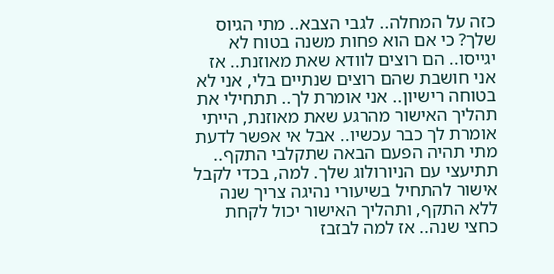כזה על המחלה.. לגבי הצבא.. מתי הגיוס שלך? כי אם הוא פחות משנה בטוח לא יגייסו.. הם רוצים לוודא שאת מאוזנת.. אז אני חושבת שהם רוצים שנתיים בלי, אני לא בטוחה רישיון.. אני אומרת לך.. תתחילי את תהליך האישור מהרגע שאת מאוזנת, הייתי אומרת לך כבר עכשיו.. אבל אי אפשר לדעת מתי תהיה הפעם הבאה שתקלבי התקף.. תתיעצי עם הניורולוג שלך. למה, בכדי לקבל אישור להתחיל בשיעורי נהיגה צריך שנה ללא התקף, ותהליך האישור יכול לקחת כחצי שנה.. אז למה לבזבז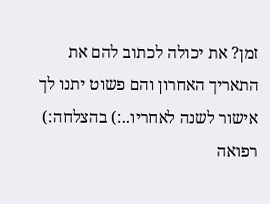זמן? את יכולה לכתוב להם את התאריך האחרון והם פשוט יתנו לך אישור לשנה לאחריו..:) בהצלחה:) רפואה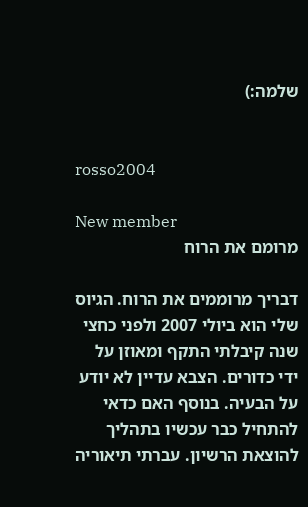שלמה:)


rosso2004

New member
מרומם את הרוח

דבריך מרוממים את הרוח. הגיוס שלי הוא ביולי 2007 ולפני כחצי שנה קיבלתי התקף ומאוזן על ידי כדורים. הצבא עדיין לא יודע על הבעיה. בנוסף האם כדאי להתחיל כבר עכשיו בתהליך להוצאת הרשיון. עברתי תיאוריה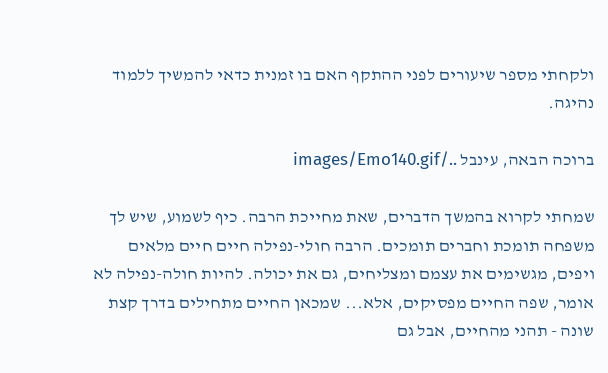ולקחתי מספר שיעורים לפני ההתקף האם בו זמנית כדאי להמשיך ללמוד נהיגה.

ברוכה הבאה, עינבל ../images/Emo140.gif

שמחתי לקרוא בהמשך הדברים, שאת מחייכת הרבה. כיף לשמוע, שיש לך משפחה תומכת וחברים תומכים. הרבה חולי-נפילה חיים חיים מלאים ויפים, מגשימים את עצמם ומצליחים, גם את יכולה. להיות חולה-נפילה לא אומר, שפה החיים מפסיקים, אלא... שמכאן החיים מתחילים בדרך קצת שונה - תהני מהחיים, אבל גם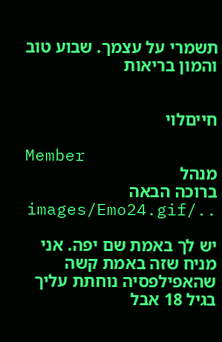תשמרי על עצמך. שבוע טוב והמון בריאות


חייםלוי

Member
מנהל
ברוכה הבאה ../images/Emo24.gif

יש לך באמת שם יפה. אני מניח שזה באמת קשה שהאפילפסיה נוחתת עליך בגיל 18 אבל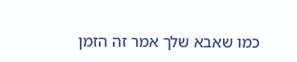כמו שאבא שלך אמר זה הזמן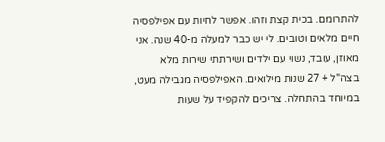להתרומם. בכית קצת וזהו. אפשר לחיות עם אפילפסיה חיים מלאים וטובים. לי יש כבר למעלה מ-40 שנה. אני מאוזן, עובד, נשוי עם ילדים ושירתתי שירות מלא בצה"ל + 27 שנות מילואים. האפילפסיה מגבילה מעט, במיוחד בהתחלה. צריכים להקפיד על שעות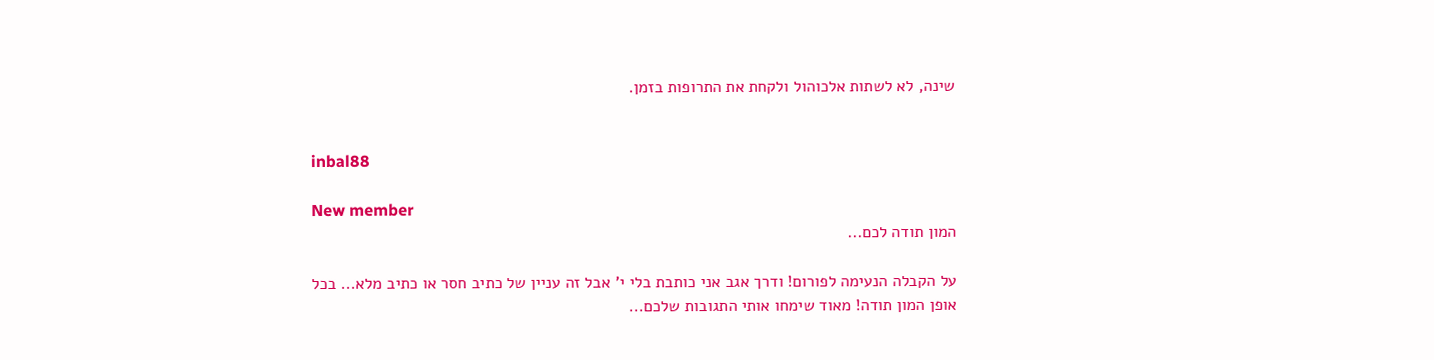שינה, לא לשתות אלכוהול ולקחת את התרופות בזמן.


inbal88

New member
המון תודה לכם...

על הקבלה הנעימה לפורום! ודרך אגב אני כותבת בלי י' אבל זה עניין של כתיב חסר או כתיב מלא... בכל אופן המון תודה! מאוד שימחו אותי התגובות שלכם...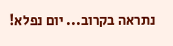נתראה בקרוב... יום נפלא!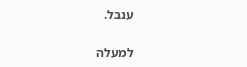ענבל.

למעלה